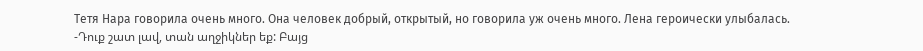Тетя Нара говорила очень много. Она человек добрый, открытый, но говорила уж очень много. Лена героически улыбалась.
-Դուք շատ լավ, տան աղջիկներ եք: Բայց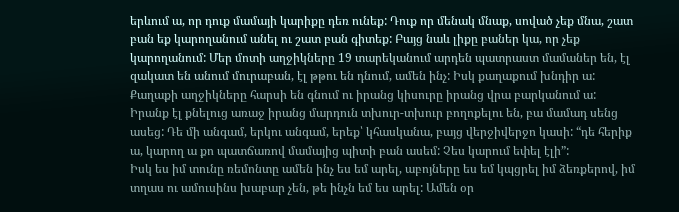երևում ա, որ դուք մամայի կարիքը դեռ ունեք: Դուք որ մենակ մնաք, սոված չեք մնա, շատ բան եք կարողանում անել ու շատ բան գիտեք: Բայց նաև լիքը բաներ կա, որ չեք կարողանում: Մեր մոտի աղջիկները 19 տարեկանում արդեն պատրաստ մամաներ են, էլ զակատ են անում մուրաբան, էլ թթու են դնում, ամեն ինչ: Իսկ քաղաքում խնդիր ա: Քաղաքի աղջիկները հարսի են գնում ու իրանց կիսուրը իրանց վրա բարկանում ա: Իրանք էլ քնելուց առաջ իրանց մարդուն տխուր-տխուր բողոքելու են, բա մամադ սենց ասեց: Դե մի անգամ, երկու անգամ, երեք՝ կհասկանա, բայց վերջիվերջո կասի: “դե հերիք ա, կարող ա քո պատճառով մամայից պիտի բան ասեմ: Չես կարում եփել էլի”:
Իսկ ես իմ տունը ռեմոնտը ամեն ինչ ես եմ արել, աբոյները ես եմ կպցրել իմ ձեռքերով, իմ տղաս ու ամուսինս խաբար չեն, թե ինչն եմ ես արել: Ամեն օր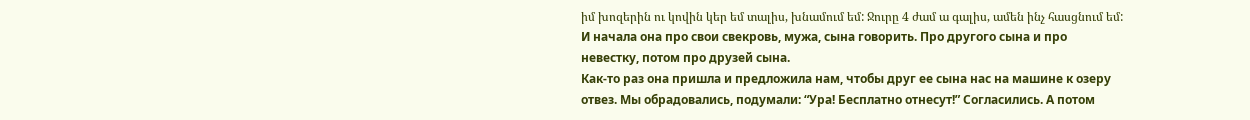իմ խոզերին ու կովին կեր եմ տալիս, խնամում եմ: Ջուրը 4 ժամ ա գալիս, ամեն ինչ հասցնում եմ:
И начала она про свои свекровь, мужа, сына говорить. Про другого сына и про невестку, потом про друзей сына.
Как-то раз она пришла и предложила нам, чтобы друг ее сына нас на машине к озеру отвез. Мы обрадовались, подумали: “Ура! Бесплатно отнесут!” Согласились. А потом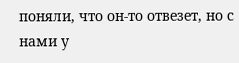поняли, что он-то отвезет, но с нами у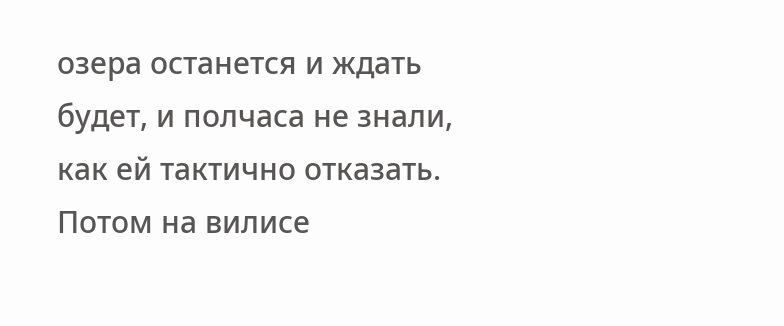озера останется и ждать будет, и полчаса не знали, как ей тактично отказать. Потом на вилисе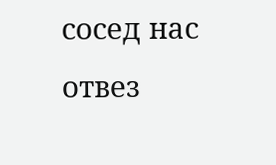сосед нас отвез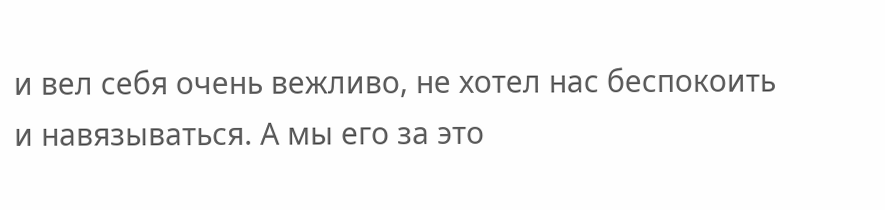и вел себя очень вежливо, не хотел нас беспокоить и навязываться. А мы его за это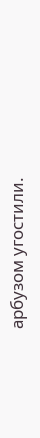арбузом угостили.